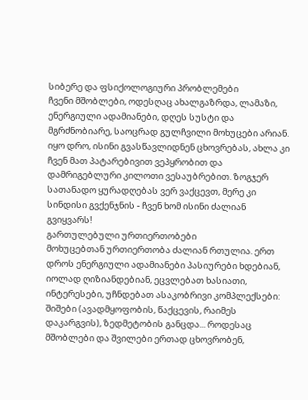სიბერე და ფსიქოლოგიური პრობლემები
ჩვენი მშობლები, ოდესღაც ახალგაზრდა, ლამაზი, ენერგიული ადამიანები, დღეს სუსტი და მგრძნობიარე, საოცრად გულჩვილი მოხუცები არიან. იყო დრო, ისინი გვასწავლიდნენ ცხოვრებას, ახლა კი ჩვენ მათ პატარებივით ვეპყრობით და დამრიგებლური კილოთი ვესაუბრებით. ზოგჯერ სათანადო ყურადღებას ვერ ვაქცევთ, მერე კი სინდისი გვქენჯნის - ჩვენ ხომ ისინი ძალიან გვიყვარს!
გართულებული ურთიერთობები
მოხუცებთან ურთიერთობა ძალიან რთულია. ერთ დროს ენერგიული ადამიანები პასიურები ხდებიან, იოლად ღიზიანდებიან, ეცვლებათ ხასიათი, ინტერესები, უჩნდებათ ასაკობრივი კომპლექსები: შიშები (ავადმყოფობის, წაქცევის, რაიმეს დაკარგვის), ზედმეტობის განცდა... როდესაც მშობლები და შვილები ერთად ცხოვრობენ,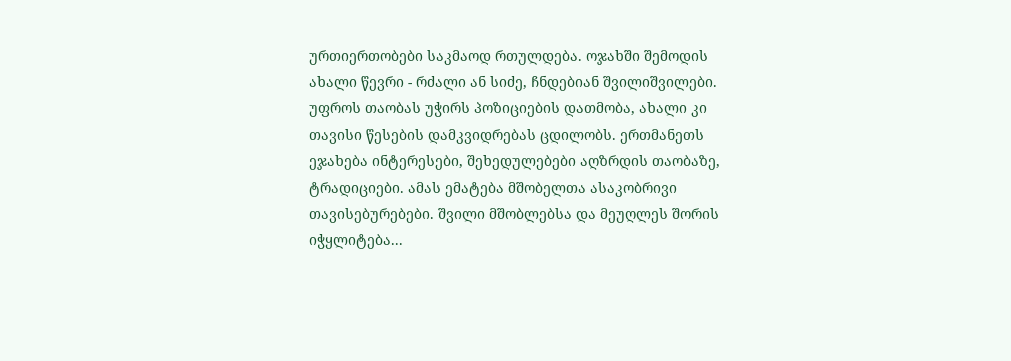ურთიერთობები საკმაოდ რთულდება. ოჯახში შემოდის ახალი წევრი - რძალი ან სიძე, ჩნდებიან შვილიშვილები. უფროს თაობას უჭირს პოზიციების დათმობა, ახალი კი თავისი წესების დამკვიდრებას ცდილობს. ერთმანეთს ეჯახება ინტერესები, შეხედულებები აღზრდის თაობაზე, ტრადიციები. ამას ემატება მშობელთა ასაკობრივი თავისებურებები. შვილი მშობლებსა და მეუღლეს შორის იჭყლიტება...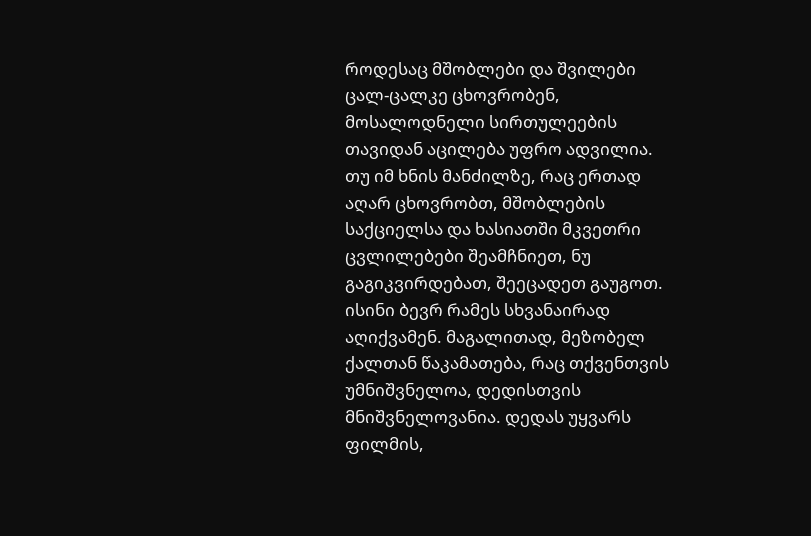როდესაც მშობლები და შვილები ცალ-ცალკე ცხოვრობენ, მოსალოდნელი სირთულეების თავიდან აცილება უფრო ადვილია. თუ იმ ხნის მანძილზე, რაც ერთად აღარ ცხოვრობთ, მშობლების საქციელსა და ხასიათში მკვეთრი ცვლილებები შეამჩნიეთ, ნუ გაგიკვირდებათ, შეეცადეთ გაუგოთ. ისინი ბევრ რამეს სხვანაირად აღიქვამენ. მაგალითად, მეზობელ ქალთან წაკამათება, რაც თქვენთვის უმნიშვნელოა, დედისთვის მნიშვნელოვანია. დედას უყვარს ფილმის,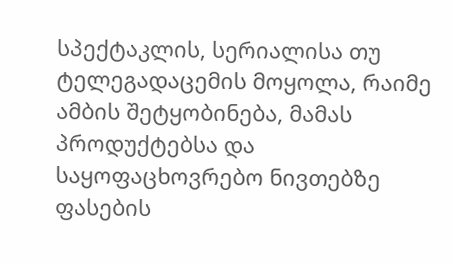სპექტაკლის, სერიალისა თუ ტელეგადაცემის მოყოლა, რაიმე ამბის შეტყობინება, მამას პროდუქტებსა და საყოფაცხოვრებო ნივთებზე ფასების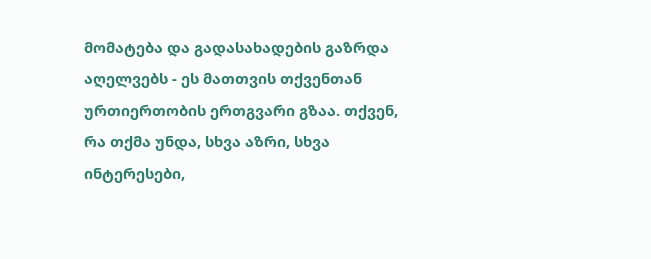მომატება და გადასახადების გაზრდა აღელვებს - ეს მათთვის თქვენთან ურთიერთობის ერთგვარი გზაა. თქვენ, რა თქმა უნდა, სხვა აზრი, სხვა ინტერესები,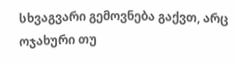სხვაგვარი გემოვნება გაქვთ, არც ოჯახური თუ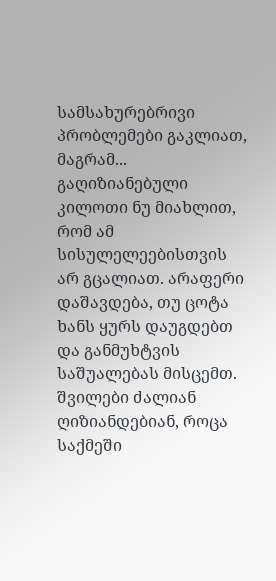სამსახურებრივი პრობლემები გაკლიათ, მაგრამ... გაღიზიანებული კილოთი ნუ მიახლით, რომ ამ სისულელეებისთვის არ გცალიათ. არაფერი დაშავდება, თუ ცოტა ხანს ყურს დაუგდებთ და განმუხტვის საშუალებას მისცემთ.
შვილები ძალიან ღიზიანდებიან, როცა საქმეში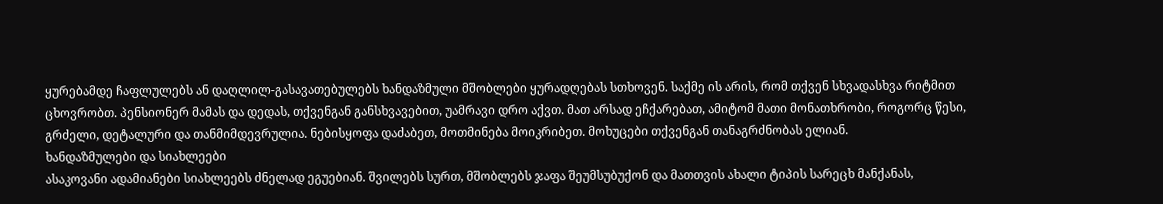ყურებამდე ჩაფლულებს ან დაღლილ-გასავათებულებს ხანდაზმული მშობლები ყურადღებას სთხოვენ. საქმე ის არის, რომ თქვენ სხვადასხვა რიტმით ცხოვრობთ. პენსიონერ მამას და დედას, თქვენგან განსხვავებით, უამრავი დრო აქვთ. მათ არსად ეჩქარებათ, ამიტომ მათი მონათხრობი, როგორც წესი, გრძელი, დეტალური და თანმიმდევრულია. ნებისყოფა დაძაბეთ, მოთმინება მოიკრიბეთ. მოხუცები თქვენგან თანაგრძნობას ელიან.
ხანდაზმულები და სიახლეები
ასაკოვანი ადამიანები სიახლეებს ძნელად ეგუებიან. შვილებს სურთ, მშობლებს ჯაფა შეუმსუბუქონ და მათთვის ახალი ტიპის სარეცხ მანქანას,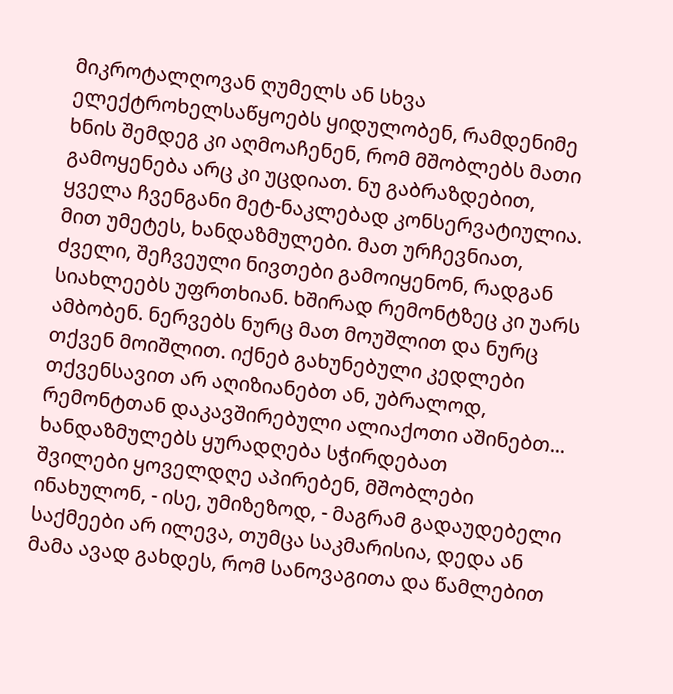მიკროტალღოვან ღუმელს ან სხვა ელექტროხელსაწყოებს ყიდულობენ, რამდენიმე ხნის შემდეგ კი აღმოაჩენენ, რომ მშობლებს მათი გამოყენება არც კი უცდიათ. ნუ გაბრაზდებით, ყველა ჩვენგანი მეტ-ნაკლებად კონსერვატიულია. მით უმეტეს, ხანდაზმულები. მათ ურჩევნიათ, ძველი, შეჩვეული ნივთები გამოიყენონ, რადგან სიახლეებს უფრთხიან. ხშირად რემონტზეც კი უარს ამბობენ. ნერვებს ნურც მათ მოუშლით და ნურც თქვენ მოიშლით. იქნებ გახუნებული კედლები თქვენსავით არ აღიზიანებთ ან, უბრალოდ, რემონტთან დაკავშირებული ალიაქოთი აშინებთ...
ხანდაზმულებს ყურადღება სჭირდებათ
შვილები ყოველდღე აპირებენ, მშობლები ინახულონ, - ისე, უმიზეზოდ, - მაგრამ გადაუდებელი საქმეები არ ილევა, თუმცა საკმარისია, დედა ან მამა ავად გახდეს, რომ სანოვაგითა და წამლებით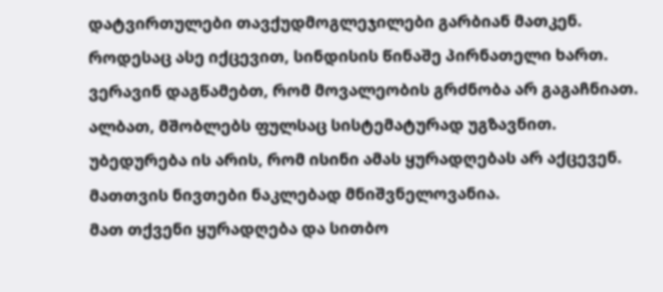დატვირთულები თავქუდმოგლეჯილები გარბიან მათკენ. როდესაც ასე იქცევით, სინდისის წინაშე პირნათელი ხართ. ვერავინ დაგწამებთ, რომ მოვალეობის გრძნობა არ გაგაჩნიათ. ალბათ, მშობლებს ფულსაც სისტემატურად უგზავნით. უბედურება ის არის, რომ ისინი ამას ყურადღებას არ აქცევენ. მათთვის ნივთები ნაკლებად მნიშვნელოვანია.
მათ თქვენი ყურადღება და სითბო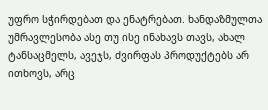უფრო სჭირდებათ და ენატრებათ. ხანდაზმულთა უმრავლესობა ასე თუ ისე ინახავს თავს, ახალ ტანსაცმელს, ავეჯს, ძვირფას პროდუქტებს არ ითხოვს, არც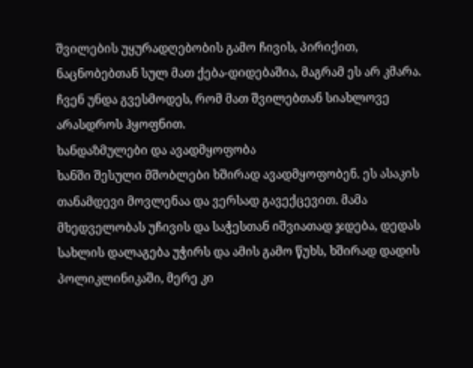შვილების უყურადღებობის გამო ჩივის, პირიქით, ნაცნობებთან სულ მათ ქება-დიდებაშია, მაგრამ ეს არ კმარა. ჩვენ უნდა გვესმოდეს, რომ მათ შვილებთან სიახლოვე არასდროს ჰყოფნით.
ხანდაზმულები და ავადმყოფობა
ხანში შესული მშობლები ხშირად ავადმყოფობენ. ეს ასაკის თანამდევი მოვლენაა და ვერსად გავექცევით. მამა მხედველობას უჩივის და საჭესთან იშვიათად ჯდება, დედას სახლის დალაგება უჭირს და ამის გამო წუხს, ხშირად დადის პოლიკლინიკაში, მერე კი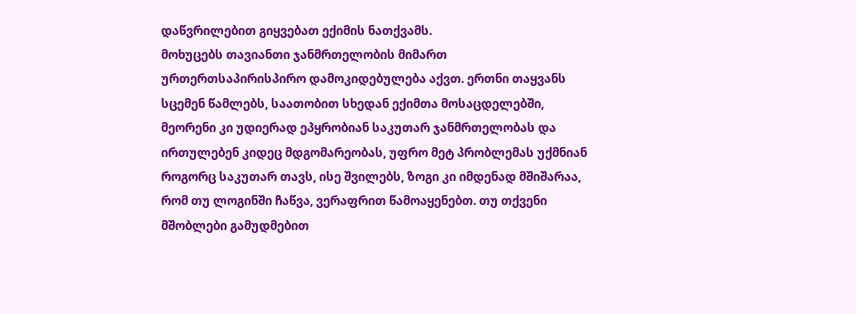დაწვრილებით გიყვებათ ექიმის ნათქვამს.
მოხუცებს თავიანთი ჯანმრთელობის მიმართ ურთერთსაპირისპირო დამოკიდებულება აქვთ. ერთნი თაყვანს სცემენ წამლებს, საათობით სხედან ექიმთა მოსაცდელებში, მეორენი კი უდიერად ეპყრობიან საკუთარ ჯანმრთელობას და ირთულებენ კიდეც მდგომარეობას, უფრო მეტ პრობლემას უქმნიან როგორც საკუთარ თავს, ისე შვილებს, ზოგი კი იმდენად მშიშარაა, რომ თუ ლოგინში ჩაწვა, ვერაფრით წამოაყენებთ. თუ თქვენი მშობლები გამუდმებით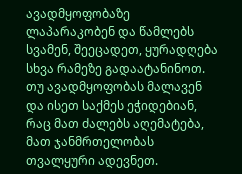ავადმყოფობაზე ლაპარაკობენ და წამლებს სვამენ, შეეცადეთ, ყურადღება სხვა რამეზე გადაატანინოთ. თუ ავადმყოფობას მალავენ და ისეთ საქმეს ეჭიდებიან, რაც მათ ძალებს აღემატება, მათ ჯანმრთელობას თვალყური ადევნეთ.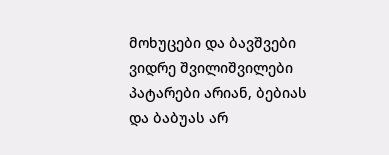მოხუცები და ბავშვები
ვიდრე შვილიშვილები პატარები არიან, ბებიას და ბაბუას არ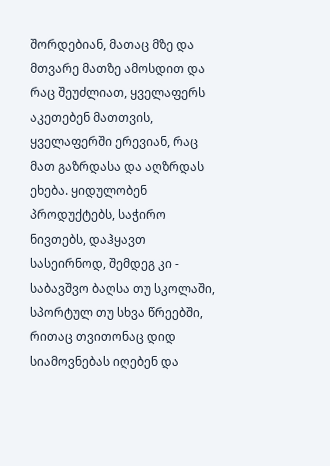შორდებიან, მათაც მზე და მთვარე მათზე ამოსდით და რაც შეუძლიათ, ყველაფერს აკეთებენ მათთვის, ყველაფერში ერევიან, რაც მათ გაზრდასა და აღზრდას ეხება. ყიდულობენ პროდუქტებს, საჭირო ნივთებს, დაჰყავთ სასეირნოდ, შემდეგ კი - საბავშვო ბაღსა თუ სკოლაში, სპორტულ თუ სხვა წრეებში, რითაც თვითონაც დიდ სიამოვნებას იღებენ და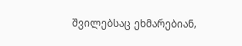შვილებსაც ეხმარებიან,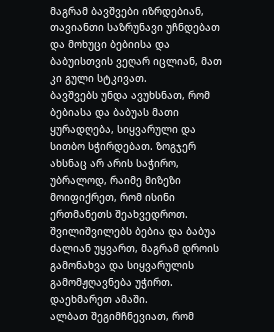მაგრამ ბავშვები იზრდებიან, თავიანთი საზრუნავი უჩნდებათ და მოხუცი ბებიისა და ბაბუისთვის ვეღარ იცლიან, მათ კი გული სტკივათ.
ბავშვებს უნდა ავუხსნათ, რომ ბებიასა და ბაბუას მათი ყურადღება, სიყვარული და სითბო სჭირდებათ. ზოგჯერ ახსნაც არ არის საჭირო, უბრალოდ, რაიმე მიზეზი მოიფიქრეთ, რომ ისინი ერთმანეთს შეახვედროთ. შვილიშვილებს ბებია და ბაბუა ძალიან უყვართ, მაგრამ დროის გამონახვა და სიყვარულის გამომჟღავნება უჭირთ. დაეხმარეთ ამაში.
ალბათ შეგიმჩნევიათ, რომ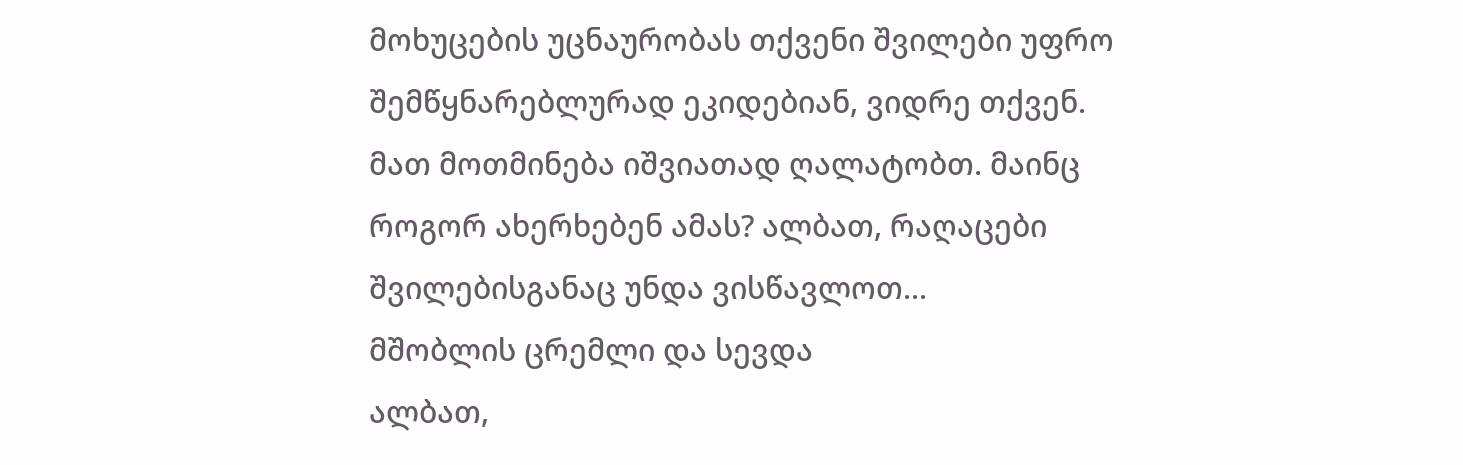მოხუცების უცნაურობას თქვენი შვილები უფრო შემწყნარებლურად ეკიდებიან, ვიდრე თქვენ. მათ მოთმინება იშვიათად ღალატობთ. მაინც როგორ ახერხებენ ამას? ალბათ, რაღაცები შვილებისგანაც უნდა ვისწავლოთ...
მშობლის ცრემლი და სევდა
ალბათ,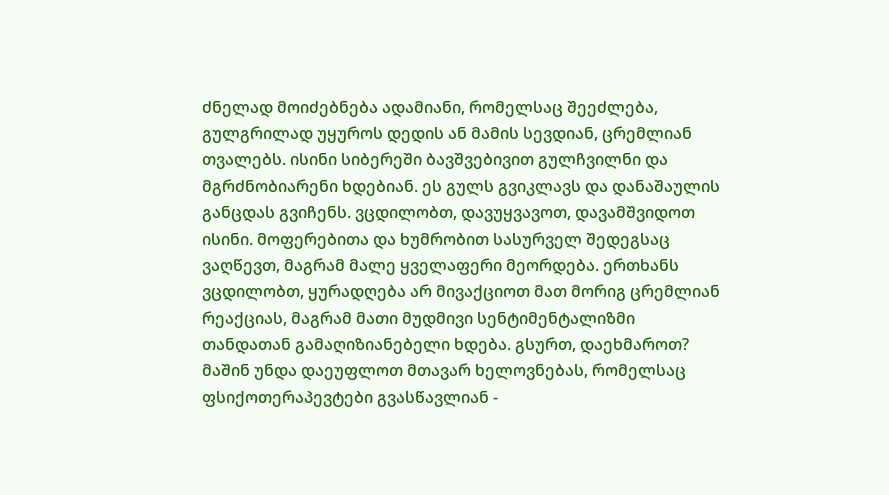ძნელად მოიძებნება ადამიანი, რომელსაც შეეძლება, გულგრილად უყუროს დედის ან მამის სევდიან, ცრემლიან თვალებს. ისინი სიბერეში ბავშვებივით გულჩვილნი და მგრძნობიარენი ხდებიან. ეს გულს გვიკლავს და დანაშაულის განცდას გვიჩენს. ვცდილობთ, დავუყვავოთ, დავამშვიდოთ ისინი. მოფერებითა და ხუმრობით სასურველ შედეგსაც ვაღწევთ, მაგრამ მალე ყველაფერი მეორდება. ერთხანს ვცდილობთ, ყურადღება არ მივაქციოთ მათ მორიგ ცრემლიან რეაქციას, მაგრამ მათი მუდმივი სენტიმენტალიზმი თანდათან გამაღიზიანებელი ხდება. გსურთ, დაეხმაროთ? მაშინ უნდა დაეუფლოთ მთავარ ხელოვნებას, რომელსაც ფსიქოთერაპევტები გვასწავლიან -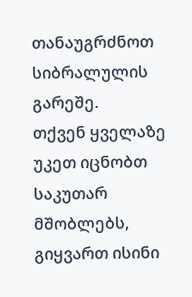თანაუგრძნოთ სიბრალულის გარეშე.
თქვენ ყველაზე უკეთ იცნობთ საკუთარ მშობლებს, გიყვართ ისინი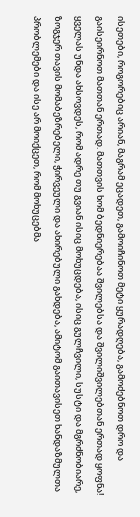ისეთები, როგორებიც არიან, მაგრამ ეცადეთ, გამოიჩინოთ მეტი ყურადღება, გამოძებნოთ დრო და გაისეირნოთ მათთან ერთად. მათთვის ხომ ბედნიერებაა შვილებსა და შვილიშვილებთან ერთად ყოფნა! ყველას უნდა ახსოვდეს, რომ ადრე თუ გვიან ისიც მოხუცდება, ისიც გულჩვილი, სუსტი და მგრძნობიარე, ზოგჯერ თავის მომაბეზრებელი, ჭირვეული და ახირებული გახდება, ამიტომ გაითავისეთ ხანდაზმულთა პრობლემები და ისე არ მოიქცეთ, რომ მოხუცებმა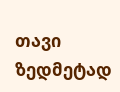თავი ზედმეტად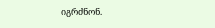იგრძნონ.